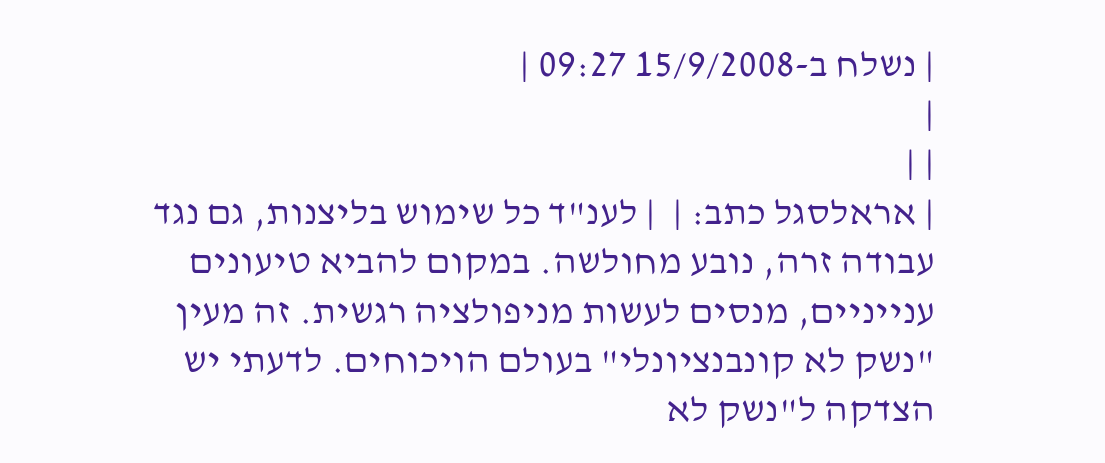| נשלח ב-15/9/2008 09:27 |
|
| |
| אראלסגל כתב: |  | לענ"ד כל שימוש בליצנות, גם נגד עבודה זרה, נובע מחולשה. במקום להביא טיעונים ענייניים, מנסים לעשות מניפולציה רגשית. זה מעין "נשק לא קונבנציונלי" בעולם הויכוחים. לדעתי יש הצדקה ל"נשק לא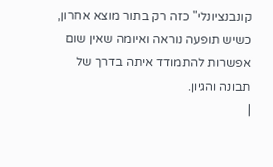קונבנציונלי" כזה רק בתור מוצא אחרון, כשיש תופעה נוראה ואיומה שאין שום אפשרות להתמודד איתה בדרך של תבונה והגיון.
|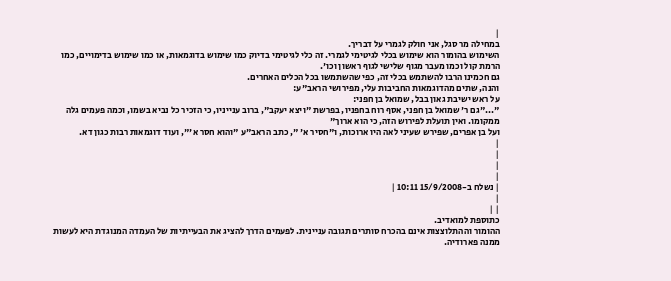|
במחילה מר סגל, אני חולק לגמרי על דבריך.
השימוש בהומור הוא שימוש בכלי לגיטימי לגמרי. זה כלי לגיטימי בדיוק כמו שימוש בדוגמאות, או כמו שימוש בדימויים, כמו הרמת קול וכמו מעבר מגוף שלישי לגוף ראשון וכו'.
גם חכמינו הרבו להשתמש בכלי זה, כפי שהשתמשו בכל הכלים האחרים.
והנה, שתים מהדוגמאות החביבות עלי, מפירושי הראב"ע:
על ראש ישיבת גאון בבל, שמואל בן חפני:
"..."גם ר' שמואל בן חפני, אסף רוח בחפניו, בפרשת "ויצא יעקב", ברוב ענייניו, כי הזכיר כל נביא בשמו, וכמה פעמים גלה ממקומו. ואין תועלת לפירוש הזה, כי הוא ארוך"
ועל בן אפרים, שפירש שעיני לאה היו ארוכות, ו"חסיר א' ", כתב הראב"ע "והוא חסר א'", ועוד דוגמאות רבות כגון דא.
|
|
|
|
| נשלח ב-15/9/2008 10:11 |
|
| |
כתוספת למואדיב.
ההומור וההתלוצצות אינם בהכרח סותרים תגובה עניינית. לפעמים הדרך להציג את הבעייתיות של העמדה המנוגדת היא לעשות ממנה פארודיה.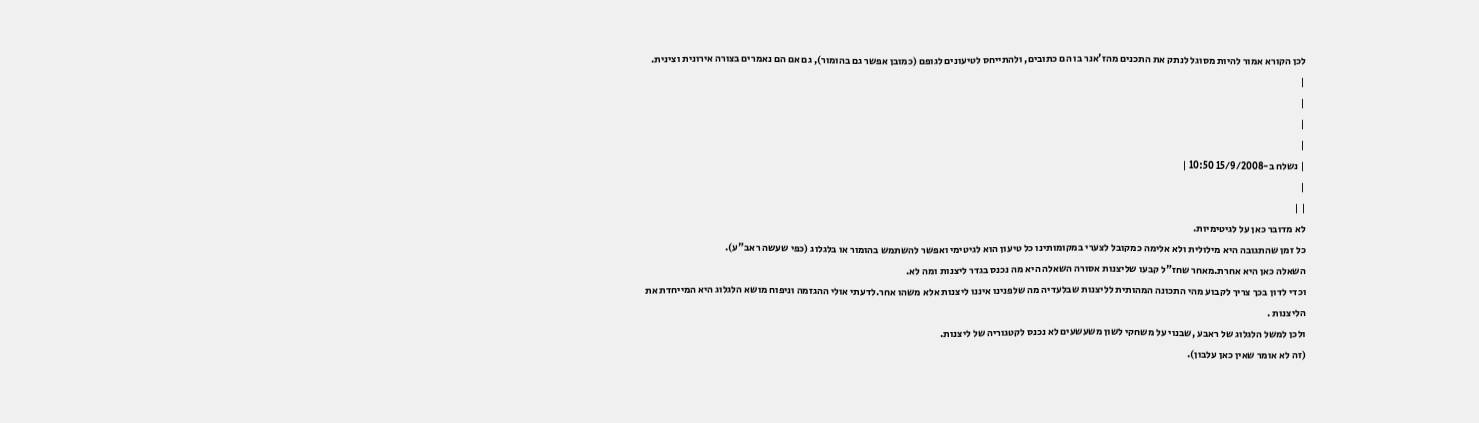לכן הקורא אמור להיות מסוגל לנתק את התכנים מהז'אנר בו הם כתובים, ולהתייחס לטיעונים לגופם (כמובן אפשר גם בהומור), גם אם הם נאמרים בצורה אירונית וצינית.
|
|
|
|
| נשלח ב-15/9/2008 10:50 |
|
| |
לא מדובר כאן על לגיטימיות.
כל זמן שהתגובה היא מילולית ולא אלימה כמקובל לצערי במקומותינו כל טיעון הוא לגיטימי ואפשר להשתמש בהומור או בלגלוג (כפי שעשה ראב"ע).
השאלה כאן היא אחרת.מאחר שחז"ל קבעו שליצנות אסורה השאלה היא מה נכנס בגדר ליצנות ומה לא.
וכדי לדון בכך צריך לקבוע מהי התכונה המהותית לליצנות שבלעדיה מה שלפנינו איננו ליצנות אלא משהו אחר.לדעתי אולי ההגזמה וניפוח מושא הלגלוג היא המייחדת את הליצנות .
ולכן למשל הלגלוג של ראבע ,שבנוי על משחקי לשון משעשעים לא נכנס לקטגוריה של ליצנות.
(זה לא אומר שאין כאן עלבון).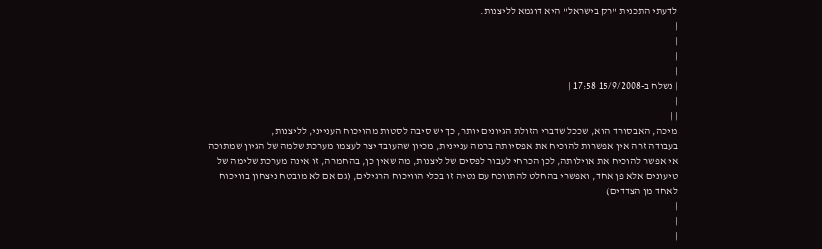לדעתי התכנית "רק בישראל" היא דוגמא לליצנות.
|
|
|
|
| נשלח ב-15/9/2008 17:58 |
|
| |
מיכה, האבסורד הוא, שככל שדברי הזולת הגיונים יותר, כך יש סיבה לסטות מהויכוח הענייני, לליצנות,
בעבודה זרה אין אפשרות להוכיח את אפסיותה ברמה עניינית, מכיון שהעובד יצר לעצמו מערכת שלמה של הגיון שמתוכה אי אפשר להוכיח את אוילותה, לכן הכרחי לעבור לפסים של ליצנות, מה שאין כן, בהחמרה, זו אינה מערכת שלימה של טיעונים אלא פן אחד, ואפשרי בהחלט להתווכח עם נטיה זו בכלי הוויכוח הרגילים, (גם אם לא מובטח ניצחון בוויכוח לאחד מן הצדדים)
|
|
|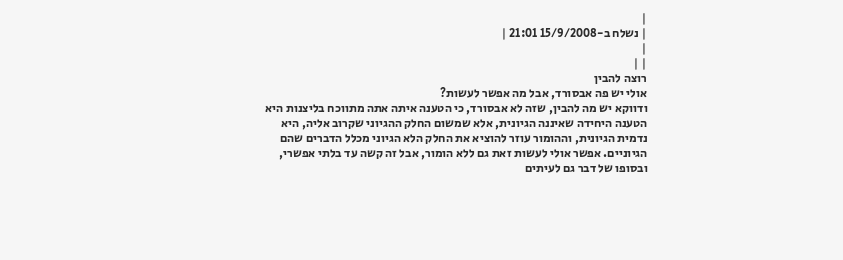|
| נשלח ב-15/9/2008 21:01 |
|
| |
רוצה להבין
אולי יש פה אבסורד, אבל מה אפשר לעשות?
ודווקא יש מה להבין, שזה לא אבסורד, כי הטענה איתה אתה מתווכח בליצנות היא הטענה היחידה שאיננה הגיונית, אלא שמשום החלק ההגיוני שקרוב אליה, היא נדמית הגיונית, וההומור עוזר להוציא את החלק הלא הגיוני מכלל הדברים שהם הגיוניים. אפשר אולי לעשות זאת גם ללא הומור, אבל זה קשה עד בלתי אפשרי, ובסופו של דבר גם לעיתים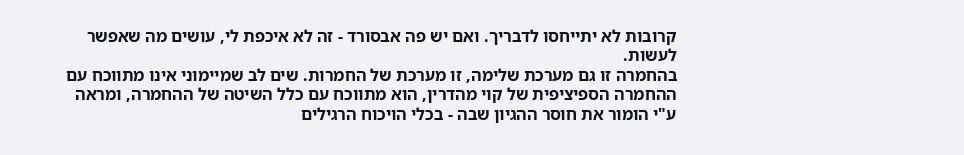קרובות לא יתייחסו לדבריך. ואם יש פה אבסורד - זה לא איכפת לי, עושים מה שאפשר לעשות.
בהחמרה זו גם מערכת שלימה, זו מערכת של החמרות. שים לב שמיימוני אינו מתווכח עם ההחמרה הספיציפית של קוי מהדרין, הוא מתווכח עם כלל השיטה של ההחמרה, ומראה ע"י הומור את חוסר ההגיון שבה - בכלי הויכוח הרגילים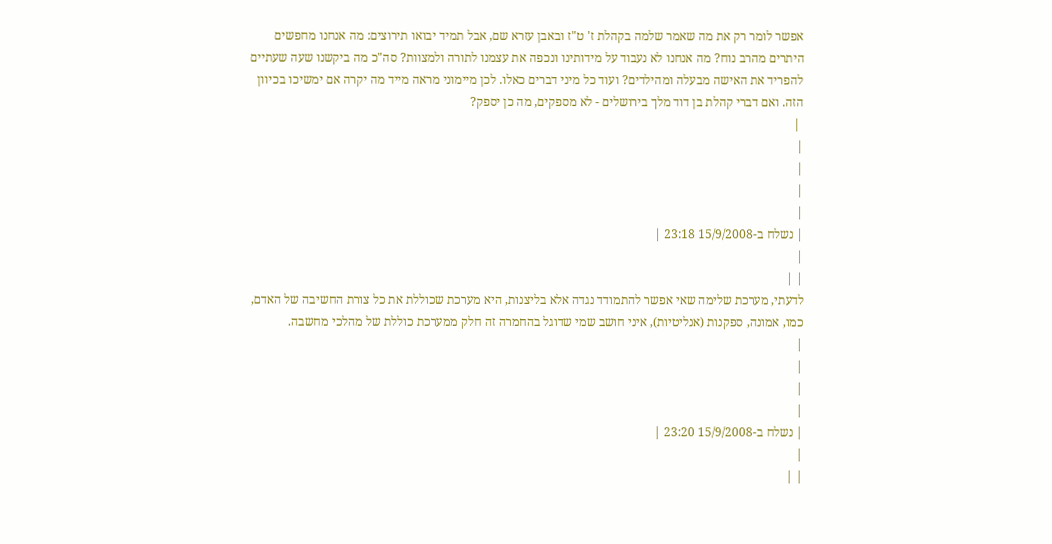אפשר לומר רק את מה שאמר שלמה בקהלת ז' ט"ז ובאבן עזרא שם, אבל תמיד יבואו תירוצים: מה אנחנו מחפשים היתרים מהרב נוח? מה אנחנו לא נעבוד על מידותינו ונכפה את עצמנו לתורה ולמצוות? סה"כ מה ביקשנו שעה שעתיים להפריד את האישה מבעלה ומהילדים? ועוד כל מיני דברים כאלו. לכן מיימוני מראה מייד מה יקרה אם ימשיכו בכיוון הזה. ואם דברי קהלת בן דוד מלך בירושלים - לא מספקים, מה כן יספק?
 |
|
|
|
|
| נשלח ב-15/9/2008 23:18 |
|
| |
לדעתי, מערכת שלימה שאי אפשר להתמודד נגדה אלא בליצנות, היא מערכת שכוללת את כל צורת החשיבה של האדם, כמו, אמונה, ספקנות (אנליטיות), איני חושב שמי שדוגל בהחמרה זה חלק ממערכת כוללת של מהלכי מחשבה.
|
|
|
|
| נשלח ב-15/9/2008 23:20 |
|
| |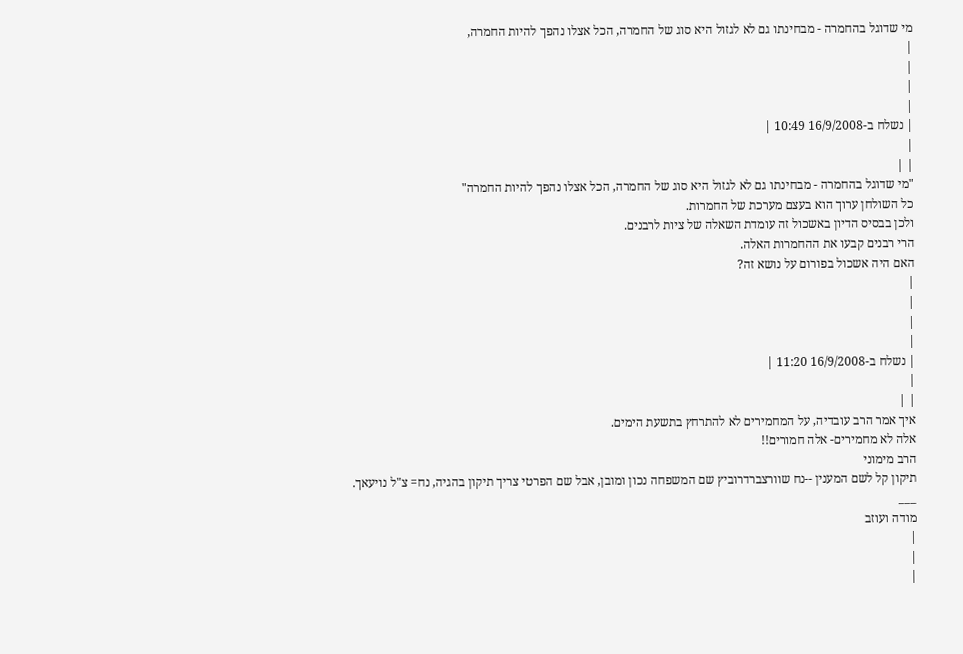מי שדוגל בהחמרה - מבחינתו גם לא לגזול היא סוג של החמרה, הכל אצלו נהפך להיות החמרה,
|
|
|
|
| נשלח ב-16/9/2008 10:49 |
|
| |
"מי שדוגל בהחמרה - מבחינתו גם לא לגזול היא סוג של החמרה, הכל אצלו נהפך להיות החמרה"
כל השולחן ערוך הוא בעצם מערכת של החמרות.
ולכן בבסיס הדיון באשכול זה עומדת השאלה של ציות לרבנים.
הרי רבנים קבעו את ההחמרות האלה.
האם היה אשכול בפורום על נושא זה?
|
|
|
|
| נשלח ב-16/9/2008 11:20 |
|
| |
איך אמר הרב עובדיה, על המחמירים לא להתרחץ בתשעת הימים.
אלה לא מחמירים- אלה חמורים!!
הרב מימוני
תיקון קל לשם המענין --נח שוורצברדרוביץ שם המשפחה נכון ומובן, אבל שם הפרטי צריך תיקון בהגיה, נח= צ"ל נויעאך.
___
מודה ועוזב
|
|
|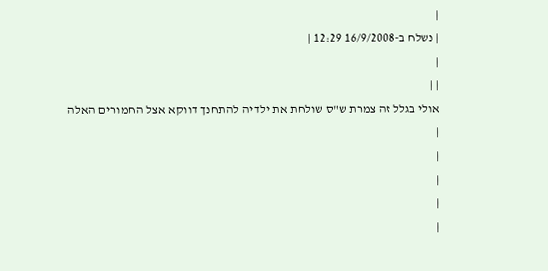|
| נשלח ב-16/9/2008 12:29 |
|
| |
אולי בגלל זה צמרת ש"ס שולחת את ילדיה להתחנך דווקא אצל החמורים האלה
|
|
|
|
|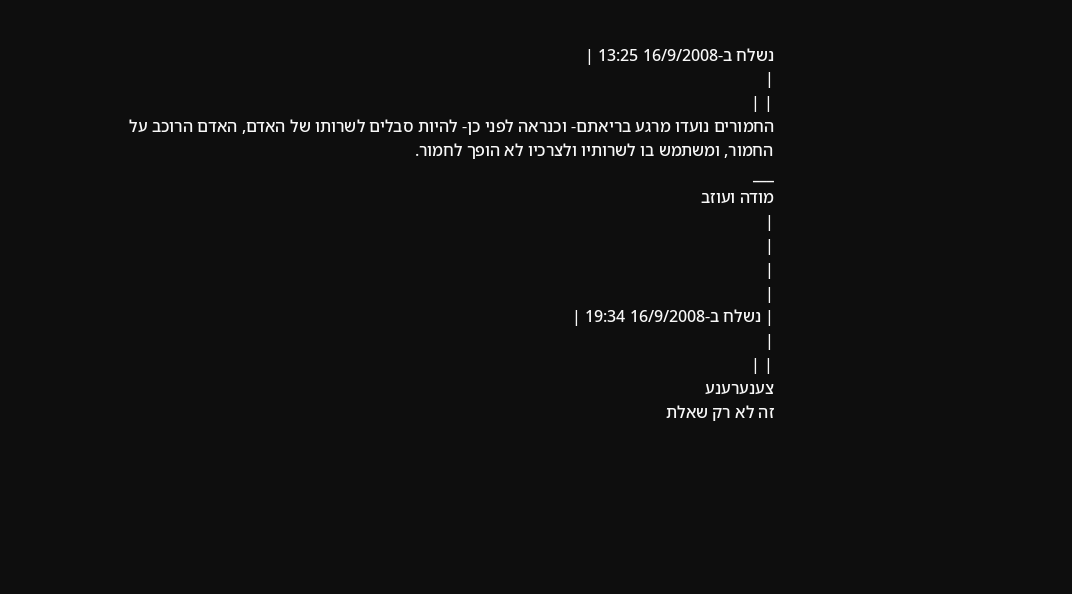נשלח ב-16/9/2008 13:25 |
|
| |
החמורים נועדו מרגע בריאתם- וכנראה לפני כן- להיות סבלים לשרותו של האדם, האדם הרוכב על החמור, ומשתמש בו לשרותיו ולצרכיו לא הופך לחמור.
___
מודה ועוזב
|
|
|
|
| נשלח ב-16/9/2008 19:34 |
|
| |
צענערענע
זה לא רק שאלת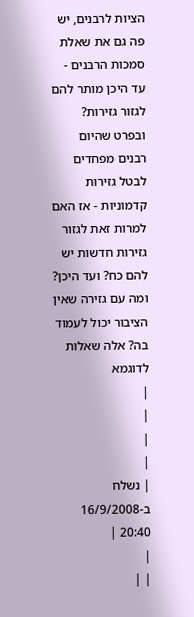הציות לרבנים, יש פה גם את שאלת סמכות הרבנים - עד היכן מותר להם לגזור גזירות? ובפרט שהיום רבנים מפחדים לבטל גזירות קדמוניות - אז האם למרות זאת לגזור גזירות חדשות יש להם כח? ועד היכן? ומה עם גזירה שאין הציבור יכול לעמוד בה? אלה שאלות לדוגמא
|
|
|
|
| נשלח ב-16/9/2008 20:40 |
|
| |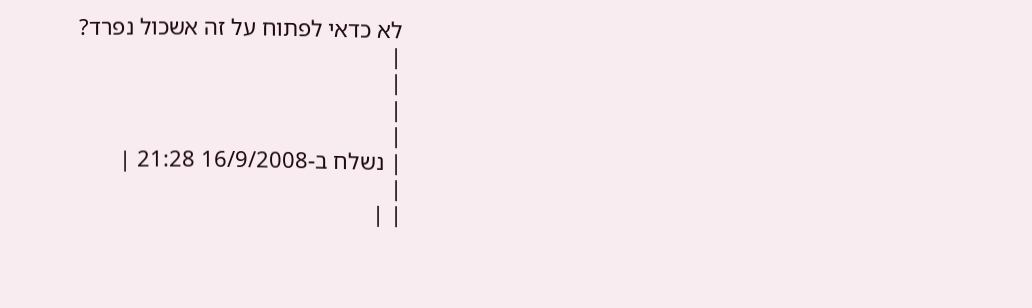לא כדאי לפתוח על זה אשכול נפרד?
|
|
|
|
| נשלח ב-16/9/2008 21:28 |
|
| |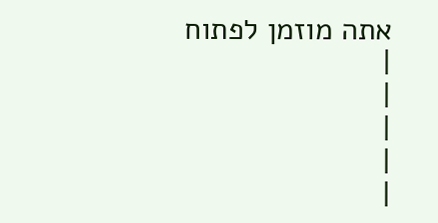אתה מוזמן לפתוח
|
|
|
|
|